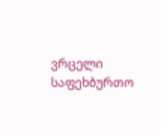ვრცელი საფეხბურთო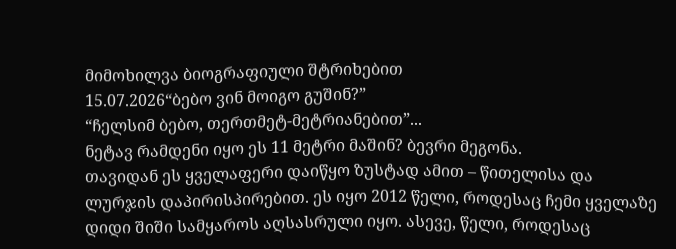მიმოხილვა ბიოგრაფიული შტრიხებით
15.07.2026“ბებო ვინ მოიგო გუშინ?”
“ჩელსიმ ბებო, თერთმეტ-მეტრიანებით”...
ნეტავ რამდენი იყო ეს 11 მეტრი მაშინ? ბევრი მეგონა.
თავიდან ეს ყველაფერი დაიწყო ზუსტად ამით – წითელისა და ლურჯის დაპირისპირებით. ეს იყო 2012 წელი, როდესაც ჩემი ყველაზე დიდი შიში სამყაროს აღსასრული იყო. ასევე, წელი, როდესაც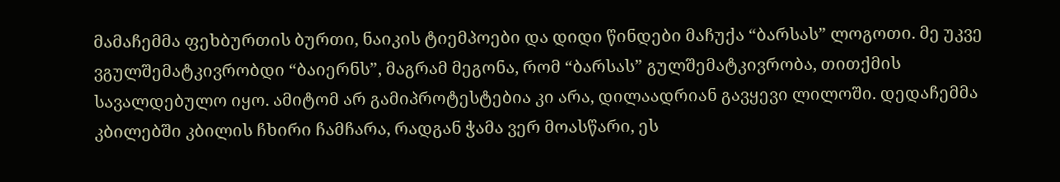მამაჩემმა ფეხბურთის ბურთი, ნაიკის ტიემპოები და დიდი წინდები მაჩუქა “ბარსას” ლოგოთი. მე უკვე ვგულშემატკივრობდი “ბაიერნს”, მაგრამ მეგონა, რომ “ბარსას” გულშემატკივრობა, თითქმის სავალდებულო იყო. ამიტომ არ გამიპროტესტებია კი არა, დილაადრიან გავყევი ლილოში. დედაჩემმა კბილებში კბილის ჩხირი ჩამჩარა, რადგან ჭამა ვერ მოასწარი, ეს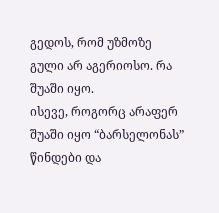გედოს, რომ უზმოზე გული არ აგერიოსო. რა შუაში იყო.
ისევე, როგორც არაფერ შუაში იყო “ბარსელონას” წინდები და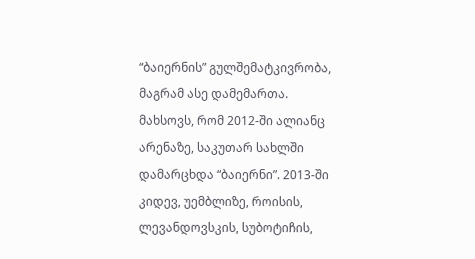“ბაიერნის” გულშემატკივრობა, მაგრამ ასე დამემართა. მახსოვს, რომ 2012-ში ალიანც არენაზე, საკუთარ სახლში დამარცხდა “ბაიერნი”. 2013-ში კიდევ, უემბლიზე, როისის, ლევანდოვსკის, სუბოტიჩის,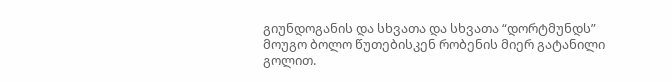გიუნდოგანის და სხვათა და სხვათა “დორტმუნდს” მოუგო ბოლო წუთებისკენ რობენის მიერ გატანილი გოლით.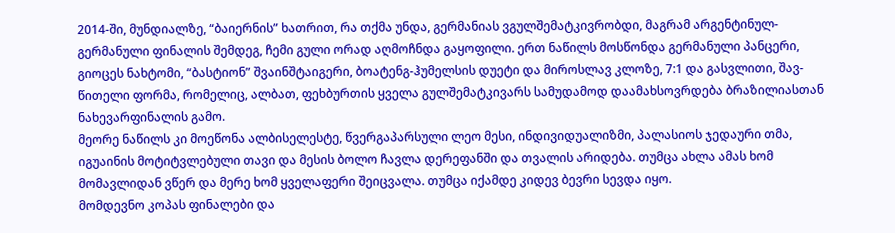2014-ში, მუნდიალზე, “ბაიერნის” ხათრით, რა თქმა უნდა, გერმანიას ვგულშემატკივრობდი, მაგრამ არგენტინულ-გერმანული ფინალის შემდეგ, ჩემი გული ორად აღმოჩნდა გაყოფილი. ერთ ნაწილს მოსწონდა გერმანული პანცერი, გიოცეს ნახტომი, “ბასტიონ” შვაინშტაიგერი, ბოატენგ-ჰუმელსის დუეტი და მიროსლავ კლოზე, 7:1 და გასვლითი, შავ-წითელი ფორმა, რომელიც, ალბათ, ფეხბურთის ყველა გულშემატკივარს სამუდამოდ დაამახსოვრდება ბრაზილიასთან ნახევარფინალის გამო.
მეორე ნაწილს კი მოეწონა ალბისელესტე, წვერგაპარსული ლეო მესი, ინდივიდუალიზმი, პალასიოს ჯედაური თმა, იგუაინის მოტიტვლებული თავი და მესის ბოლო ჩავლა დერეფანში და თვალის არიდება. თუმცა ახლა ამას ხომ მომავლიდან ვწერ და მერე ხომ ყველაფერი შეიცვალა. თუმცა იქამდე კიდევ ბევრი სევდა იყო.
მომდევნო კოპას ფინალები და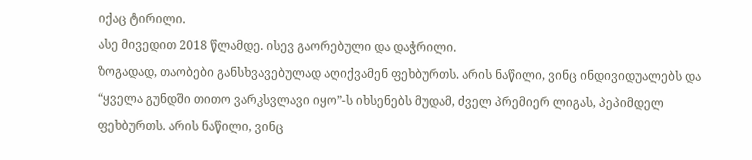იქაც ტირილი.
ასე მივედით 2018 წლამდე. ისევ გაორებული და დაჭრილი.
ზოგადად, თაობები განსხვავებულად აღიქვამენ ფეხბურთს. არის ნაწილი, ვინც ინდივიდუალებს და “ყველა გუნდში თითო ვარკსვლავი იყო”-ს იხსენებს მუდამ, ძველ პრემიერ ლიგას, პეპიმდელ ფეხბურთს. არის ნაწილი, ვინც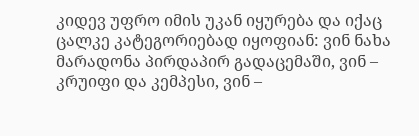კიდევ უფრო იმის უკან იყურება და იქაც ცალკე კატეგორიებად იყოფიან: ვინ ნახა მარადონა პირდაპირ გადაცემაში, ვინ – კრუიფი და კემპესი, ვინ –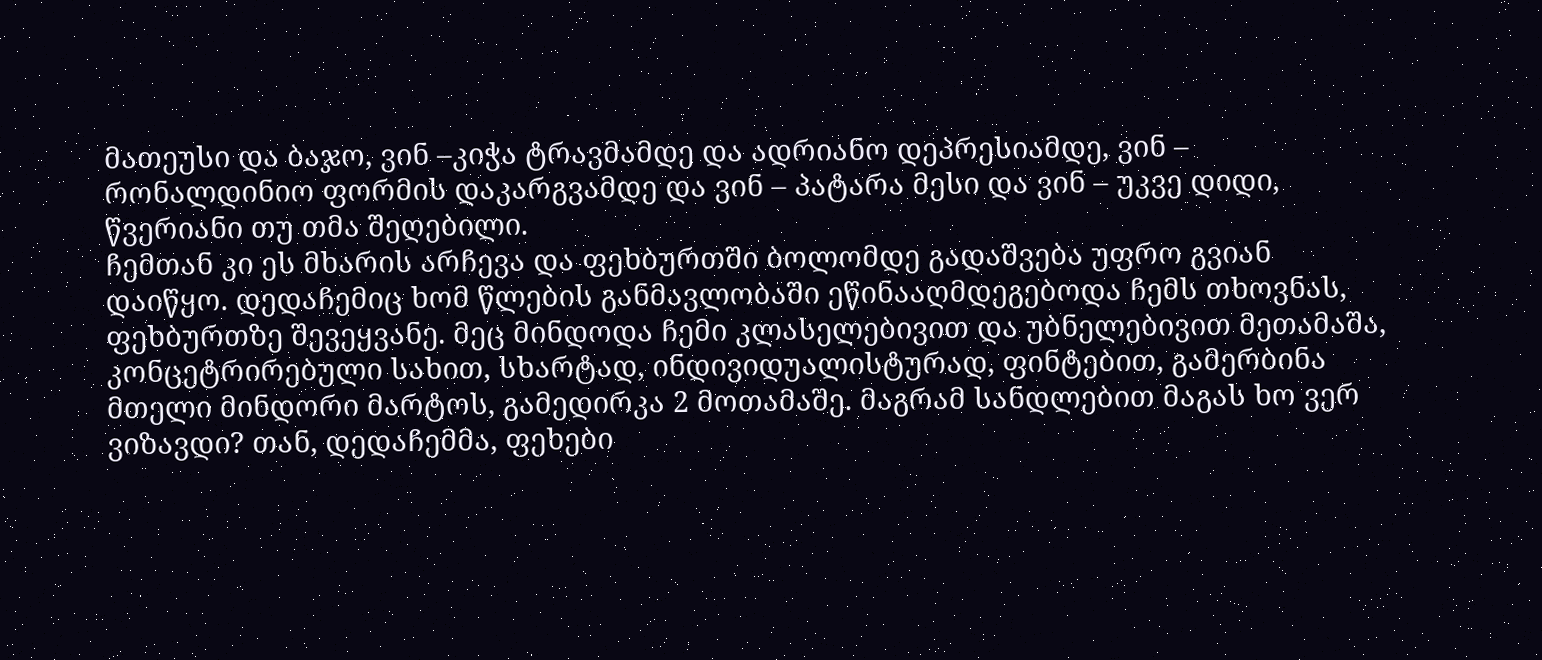მათეუსი და ბაჯო, ვინ –კიჭა ტრავმამდე და ადრიანო დეპრესიამდე, ვინ – რონალდინიო ფორმის დაკარგვამდე და ვინ – პატარა მესი და ვინ – უკვე დიდი, წვერიანი თუ თმა შეღებილი.
ჩემთან კი ეს მხარის არჩევა და ფეხბურთში ბოლომდე გადაშვება უფრო გვიან დაიწყო. დედაჩემიც ხომ წლების განმავლობაში ეწინააღმდეგებოდა ჩემს თხოვნას, ფეხბურთზე შევეყვანე. მეც მინდოდა ჩემი კლასელებივით და უბნელებივით მეთამაშა, კონცეტრირებული სახით, სხარტად, ინდივიდუალისტურად, ფინტებით, გამერბინა მთელი მინდორი მარტოს, გამედირკა 2 მოთამაშე. მაგრამ სანდლებით მაგას ხო ვერ ვიზავდი? თან, დედაჩემმა, ფეხები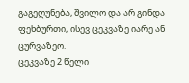გაგეღუნება, შვილო და არ გინდა ფეხბურთი, ისევ ცეკვაზე იარე ან ცურვაზეო.
ცეკვაზე 2 წელი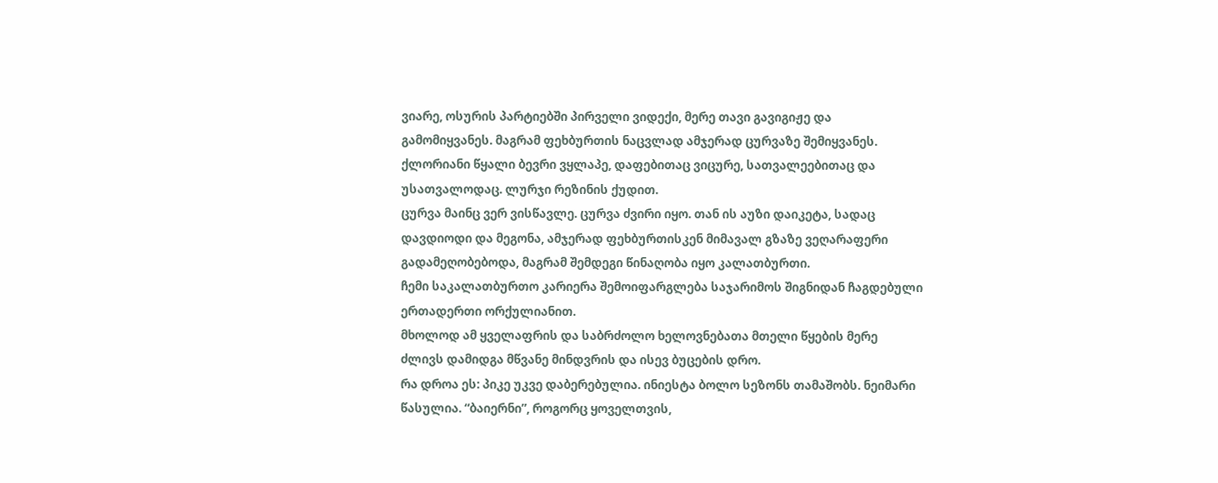ვიარე, ოსურის პარტიებში პირველი ვიდექი, მერე თავი გავიგიჟე და გამომიყვანეს. მაგრამ ფეხბურთის ნაცვლად ამჯერად ცურვაზე შემიყვანეს. ქლორიანი წყალი ბევრი ვყლაპე, დაფებითაც ვიცურე, სათვალეებითაც და უსათვალოდაც. ლურჯი რეზინის ქუდით.
ცურვა მაინც ვერ ვისწავლე. ცურვა ძვირი იყო. თან ის აუზი დაიკეტა, სადაც დავდიოდი და მეგონა, ამჯერად ფეხბურთისკენ მიმავალ გზაზე ვეღარაფერი გადამეღობებოდა, მაგრამ შემდეგი წინაღობა იყო კალათბურთი.
ჩემი საკალათბურთო კარიერა შემოიფარგლება საჯარიმოს შიგნიდან ჩაგდებული ერთადერთი ორქულიანით.
მხოლოდ ამ ყველაფრის და საბრძოლო ხელოვნებათა მთელი წყების მერე ძლივს დამიდგა მწვანე მინდვრის და ისევ ბუცების დრო.
რა დროა ეს: პიკე უკვე დაბერებულია. ინიესტა ბოლო სეზონს თამაშობს. ნეიმარი წასულია. “ბაიერნი”, როგორც ყოველთვის,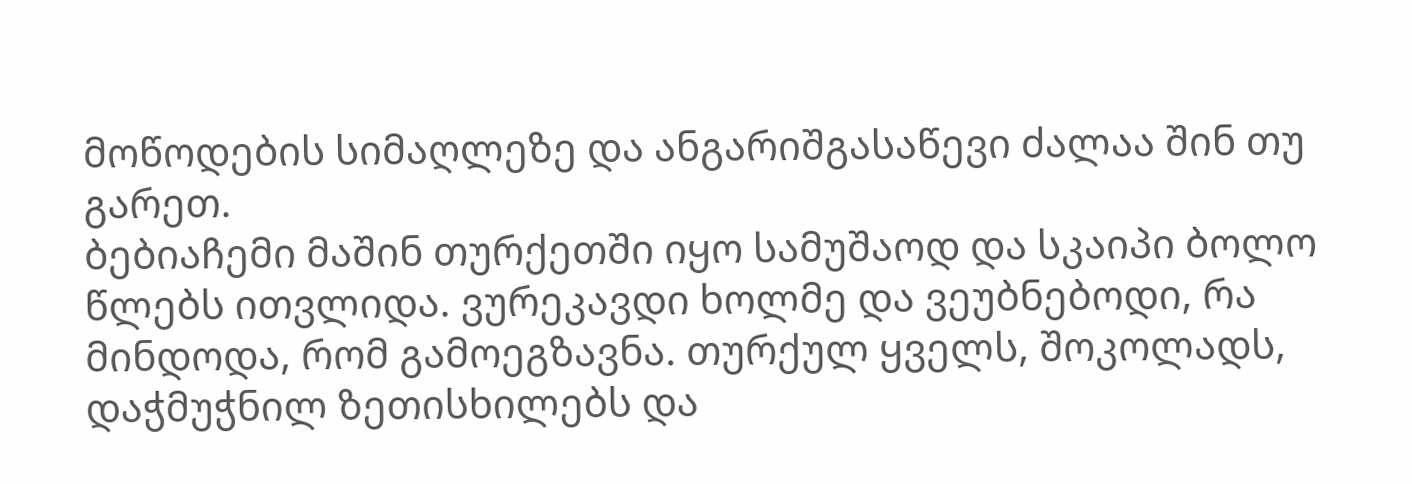მოწოდების სიმაღლეზე და ანგარიშგასაწევი ძალაა შინ თუ გარეთ.
ბებიაჩემი მაშინ თურქეთში იყო სამუშაოდ და სკაიპი ბოლო წლებს ითვლიდა. ვურეკავდი ხოლმე და ვეუბნებოდი, რა მინდოდა, რომ გამოეგზავნა. თურქულ ყველს, შოკოლადს, დაჭმუჭნილ ზეთისხილებს და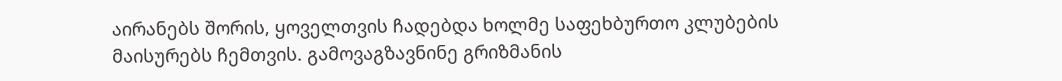აირანებს შორის, ყოველთვის ჩადებდა ხოლმე საფეხბურთო კლუბების მაისურებს ჩემთვის. გამოვაგზავნინე გრიზმანის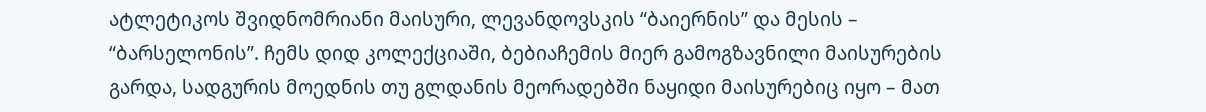ატლეტიკოს შვიდნომრიანი მაისური, ლევანდოვსკის “ბაიერნის” და მესის – “ბარსელონის”. ჩემს დიდ კოლექციაში, ბებიაჩემის მიერ გამოგზავნილი მაისურების გარდა, სადგურის მოედნის თუ გლდანის მეორადებში ნაყიდი მაისურებიც იყო – მათ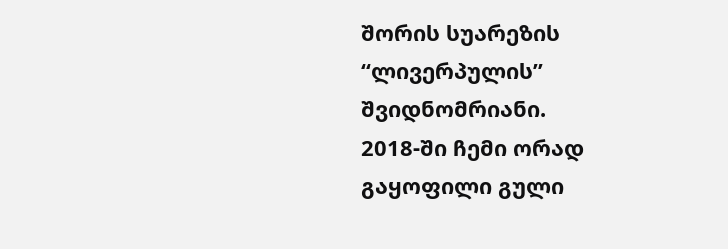შორის სუარეზის “ლივერპულის” შვიდნომრიანი.
2018-ში ჩემი ორად გაყოფილი გული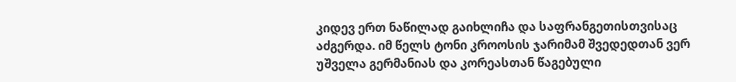კიდევ ერთ ნაწილად გაიხლიჩა და საფრანგეთისთვისაც აძგერდა. იმ წელს ტონი კროოსის ჯარიმამ შვედედთან ვერ უშველა გერმანიას და კორეასთან წაგებული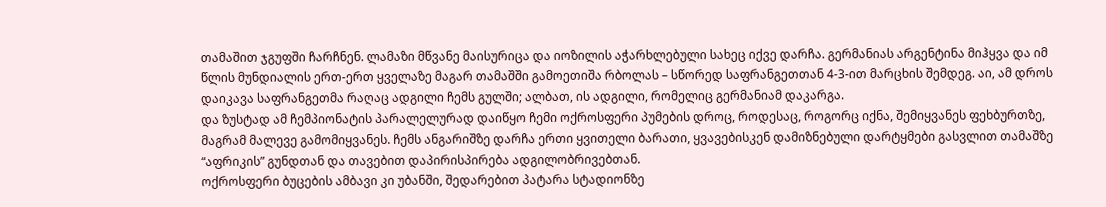თამაშით ჯგუფში ჩარჩნენ. ლამაზი მწვანე მაისურიცა და იოზილის აჭარხლებული სახეც იქვე დარჩა. გერმანიას არგენტინა მიჰყვა და იმ წლის მუნდიალის ერთ-ერთ ყველაზე მაგარ თამაშში გამოეთიშა რბოლას – სწორედ საფრანგეთთან 4-3-ით მარცხის შემდეგ. აი, ამ დროს დაიკავა საფრანგეთმა რაღაც ადგილი ჩემს გულში; ალბათ, ის ადგილი, რომელიც გერმანიამ დაკარგა.
და ზუსტად ამ ჩემპიონატის პარალელურად დაიწყო ჩემი ოქროსფერი პუმების დროც, როდესაც, როგორც იქნა, შემიყვანეს ფეხბურთზე, მაგრამ მალევე გამომიყვანეს. ჩემს ანგარიშზე დარჩა ერთი ყვითელი ბარათი, ყვავებისკენ დამიზნებული დარტყმები გასვლით თამაშზე “აფრიკის” გუნდთან და თავებით დაპირისპირება ადგილობრივებთან.
ოქროსფერი ბუცების ამბავი კი უბანში, შედარებით პატარა სტადიონზე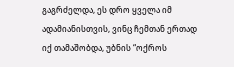გაგრძელდა, ეს დრო ყველა იმ ადამიანისთვის, ვინც ჩემთან ერთად იქ თამაშობდა, უბნის “ოქროს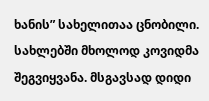ხანის” სახელითაა ცნობილი. სახლებში მხოლოდ კოვიდმა შეგვიყვანა. მსგავსად დიდი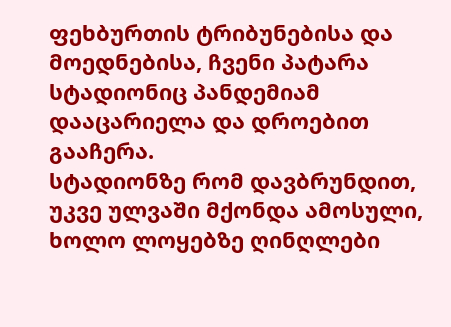ფეხბურთის ტრიბუნებისა და მოედნებისა, ჩვენი პატარა სტადიონიც პანდემიამ დააცარიელა და დროებით გააჩერა.
სტადიონზე რომ დავბრუნდით, უკვე ულვაში მქონდა ამოსული, ხოლო ლოყებზე ღინღლები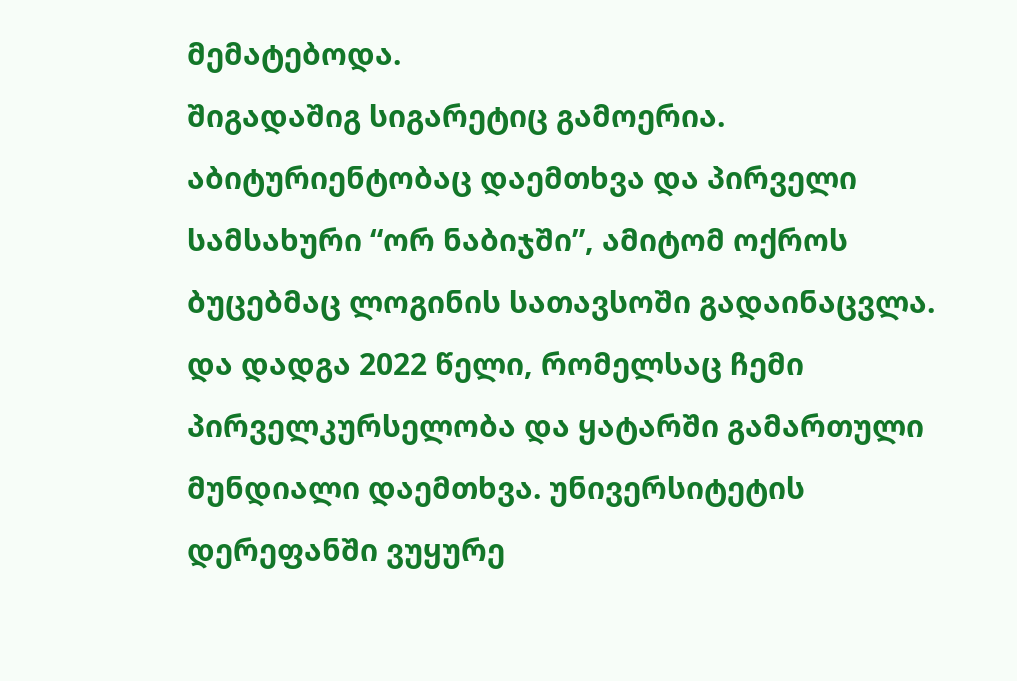მემატებოდა.
შიგადაშიგ სიგარეტიც გამოერია. აბიტურიენტობაც დაემთხვა და პირველი სამსახური “ორ ნაბიჯში”, ამიტომ ოქროს ბუცებმაც ლოგინის სათავსოში გადაინაცვლა.
და დადგა 2022 წელი, რომელსაც ჩემი პირველკურსელობა და ყატარში გამართული მუნდიალი დაემთხვა. უნივერსიტეტის დერეფანში ვუყურე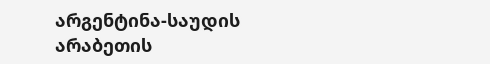არგენტინა-საუდის არაბეთის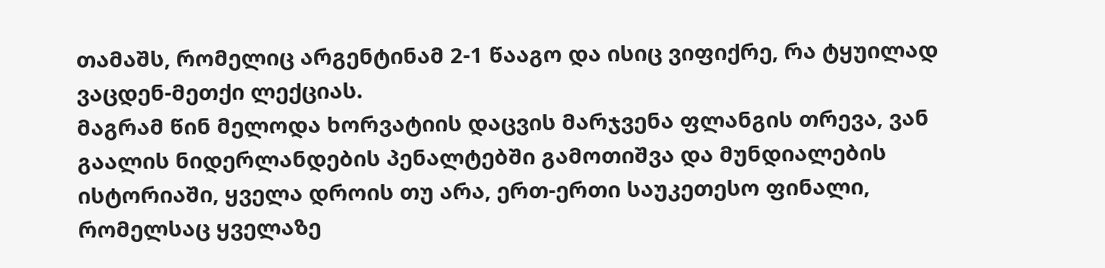თამაშს, რომელიც არგენტინამ 2-1 წააგო და ისიც ვიფიქრე, რა ტყუილად ვაცდენ-მეთქი ლექციას.
მაგრამ წინ მელოდა ხორვატიის დაცვის მარჯვენა ფლანგის თრევა, ვან გაალის ნიდერლანდების პენალტებში გამოთიშვა და მუნდიალების ისტორიაში, ყველა დროის თუ არა, ერთ-ერთი საუკეთესო ფინალი, რომელსაც ყველაზე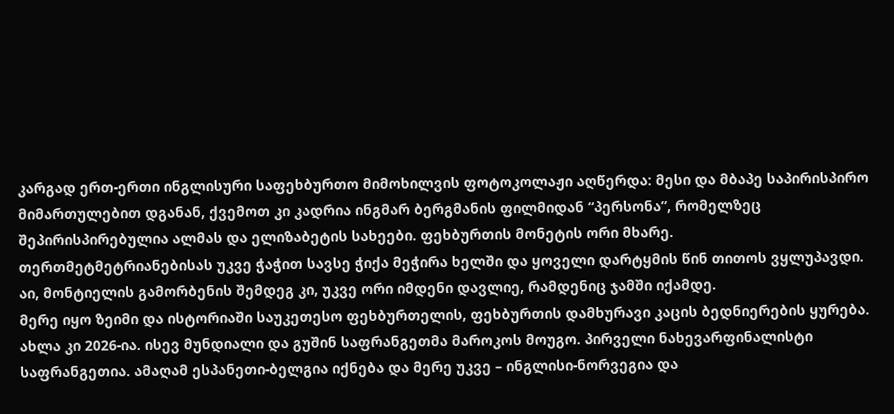კარგად ერთ-ერთი ინგლისური საფეხბურთო მიმოხილვის ფოტოკოლაჟი აღწერდა: მესი და მბაპე საპირისპირო მიმართულებით დგანან, ქვემოთ კი კადრია ინგმარ ბერგმანის ფილმიდან “პერსონა”, რომელზეც შეპირისპირებულია ალმას და ელიზაბეტის სახეები. ფეხბურთის მონეტის ორი მხარე.
თერთმეტმეტრიანებისას უკვე ჭაჭით სავსე ჭიქა მეჭირა ხელში და ყოველი დარტყმის წინ თითოს ვყლუპავდი. აი, მონტიელის გამორბენის შემდეგ კი, უკვე ორი იმდენი დავლიე, რამდენიც ჯამში იქამდე.
მერე იყო ზეიმი და ისტორიაში საუკეთესო ფეხბურთელის, ფეხბურთის დამხურავი კაცის ბედნიერების ყურება. ახლა კი 2026-ია. ისევ მუნდიალი და გუშინ საფრანგეთმა მაროკოს მოუგო. პირველი ნახევარფინალისტი საფრანგეთია. ამაღამ ესპანეთი-ბელგია იქნება და მერე უკვე – ინგლისი-ნორვეგია და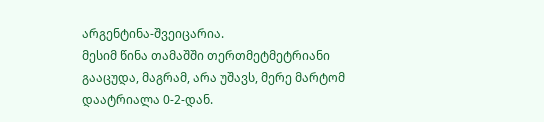არგენტინა-შვეიცარია.
მესიმ წინა თამაშში თერთმეტმეტრიანი გააცუდა, მაგრამ, არა უშავს, მერე მარტომ დაატრიალა 0-2-დან.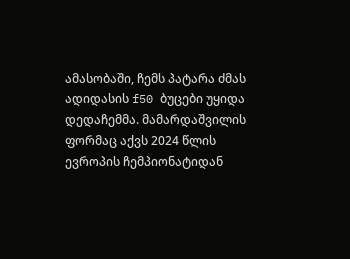ამასობაში, ჩემს პატარა ძმას ადიდასის f50 ბუცები უყიდა დედაჩემმა. მამარდაშვილის ფორმაც აქვს 2024 წლის ევროპის ჩემპიონატიდან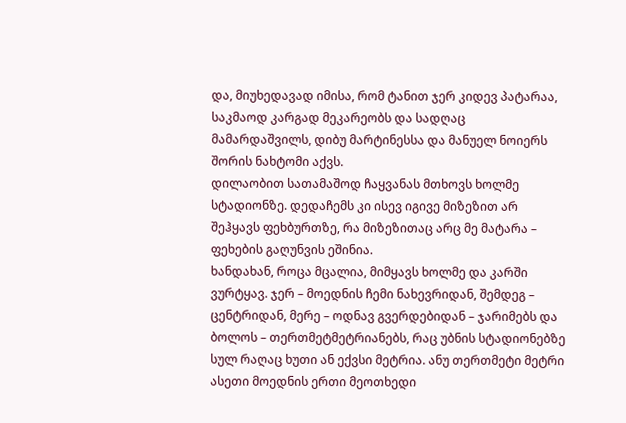და, მიუხედავად იმისა, რომ ტანით ჯერ კიდევ პატარაა, საკმაოდ კარგად მეკარეობს და სადღაც მამარდაშვილს, დიბუ მარტინესსა და მანუელ ნოიერს შორის ნახტომი აქვს.
დილაობით სათამაშოდ ჩაყვანას მთხოვს ხოლმე სტადიონზე. დედაჩემს კი ისევ იგივე მიზეზით არ შეჰყავს ფეხბურთზე, რა მიზეზითაც არც მე მატარა – ფეხების გაღუნვის ეშინია.
ხანდახან, როცა მცალია, მიმყავს ხოლმე და კარში ვურტყავ. ჯერ – მოედნის ჩემი ნახევრიდან, შემდეგ – ცენტრიდან, მერე – ოდნავ გვერდებიდან – ჯარიმებს და ბოლოს – თერთმეტმეტრიანებს, რაც უბნის სტადიონებზე სულ რაღაც ხუთი ან ექვსი მეტრია. ანუ თერთმეტი მეტრი ასეთი მოედნის ერთი მეოთხედი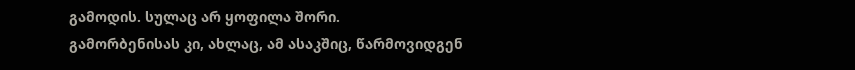გამოდის. სულაც არ ყოფილა შორი.
გამორბენისას კი, ახლაც, ამ ასაკშიც, წარმოვიდგენ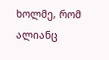ხოლმე, რომ ალიანც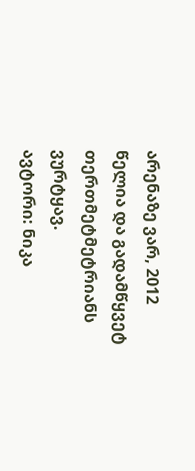არენაზე ვარ, 2012 წელია და გადამწყვეტ თერთმეტმეტრიანს ვურტყავ.
ავტორი: ნიკა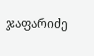ჯაფარიძე